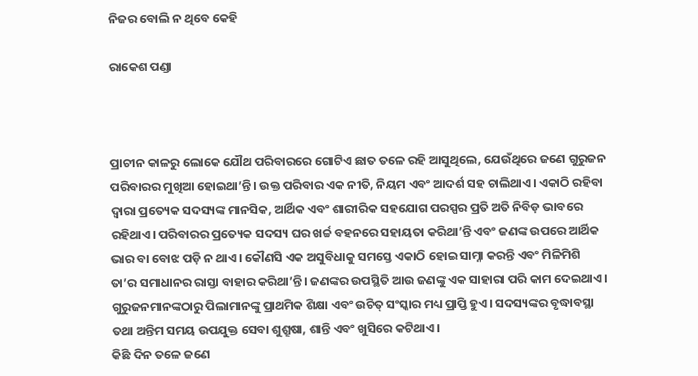ନିଜର ବୋଲି ନ ଥିବେ କେହି

ରାକେଶ ପଣ୍ଡା



ପ୍ରାଚୀନ କାଳରୁ ଲୋକେ ଯୌଥ ପରିବାରରେ ଗୋଟିଏ ଛାତ ତଳେ ରହି ଆସୁଥିଲେ, ଯେଉଁଥିରେ ଜଣେ ଗୁରୁଜନ ପରିବାରର ମୁଖିଆ ହୋଇଥା’ନ୍ତି। ଉକ୍ତ ପରିବାର ଏକ ନୀତି, ନିୟମ ଏବଂ ଆଦର୍ଶ ସହ ଚାଲିଥାଏ। ଏକାଠି ରହିବା ଦ୍ୱାରା ପ୍ରତ୍ୟେକ ସଦସ୍ୟଙ୍କ ମାନସିକ, ଆର୍ଥିକ ଏବଂ ଶାରୀରିକ ସହଯୋଗ ପରସ୍ପର ପ୍ରତି ଅତି ନିବିଡ଼ ଭାବରେ ରହିଥାଏ। ପରିବାରର ପ୍ରତ୍ୟେକ ସଦସ୍ୟ ଘର ଖର୍ଚ୍ଚ ବହନରେ ସହାୟତା କରିଥା’ନ୍ତି ଏବଂ ଜଣଙ୍କ ଉପରେ ଆର୍ଥିକ ଭାର ବା ବୋଝ ପଡ଼ି ନ ଥାଏ। କୌଣସି ଏକ ଅସୁବିଧାକୁ ସମସ୍ତେ ଏକାଠି ହୋଇ ସାମ୍ନା କରନ୍ତି ଏବଂ ମିଳିମିଶି ତା’ର ସମାଧାନର ରାସ୍ତା ବାହାର କରିଥା’ନ୍ତି। ଜଣଙ୍କର ଉପସ୍ଥିତି ଆଉ ଜଣଙ୍କୁ ଏକ ସାହାରା ପରି କାମ ଦେଇଥାଏ। ଗୁରୁଜନମାନଙ୍କଠାରୁ ପିଲାମାନଙ୍କୁ ପ୍ରାଥମିକ ଶିକ୍ଷା ଏବଂ ଉଚିତ୍‌ ସଂସ୍କାର ମଧ୍ୟ ପ୍ରାପ୍ତି ହୁଏ। ସଦସ୍ୟଙ୍କର ବୃଦ୍ଧାବସ୍ଥା ତଥା ଅନ୍ତିମ ସମୟ ଉପଯୁକ୍ତ ସେବା ଶୁଶ୍ରୂଷା, ଶାନ୍ତି ଏବଂ ଖୁସିରେ କଟିଥାଏ।
କିଛି ଦିନ ତଳେ ଜଣେ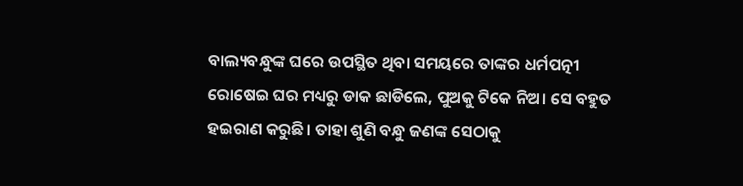ବାଲ୍ୟବନ୍ଧୁଙ୍କ ଘରେ ଉପସ୍ଥିତ ଥିବା ସମୟରେ ତାଙ୍କର ଧର୍ମପତ୍ନୀ ରୋଷେଇ ଘର ମଧ୍ୟରୁ ଡାକ ଛାଡିଲେ, ପୁଅକୁ ଟିକେ ନିଅ। ସେ ବହୁତ ହଇରାଣ କରୁଛି। ତାହା ଶୁଣି ବନ୍ଧୁ ଜଣଙ୍କ ସେଠାକୁ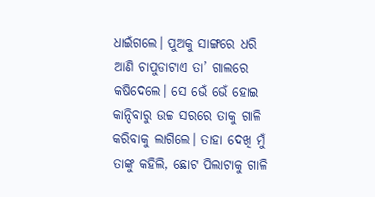ଧାଇଁଗଲେ। ପୁଅକୁ ସାଙ୍ଗରେ ଧରି ଆଣି ଚାପୁଡାଟାଏ ତା’ ଗାଲରେ କଷିଦେଲେ। ସେ ଭେଁ ଭେଁ ହୋଇ କାନ୍ଦିବାରୁ ଉଚ୍ଚ ସରରେ ତାକୁ ଗାଳି କରିବାକୁ ଲାଗିଲେ। ତାହା ଦେଖି ମୁଁ ତାଙ୍କୁ କହିଲି, ଛୋଟ ପିଲାଟାକୁ ଗାଳି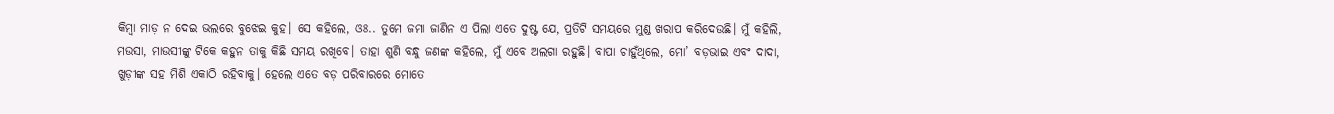କିମ୍ବା ମାଡ଼ ନ ଦେଇ ଭଲରେ ବୁଝେଇ କୁହ। ସେ କହିଲେ, ଓଃ.. ତୁମେ ଜମା ଜାଣିନ ଏ ପିଲା ଏତେ ଦୁଷ୍ଟ ଯେ, ପ୍ରତିଟି ସମୟରେ ମୁଣ୍ଡ ଖରାପ କରିଦେଉଛି। ମୁଁ କହିଲି, ମଉସା, ମାଉସୀଙ୍କୁ ଟିକେ କହୁନ ତାକୁ କିଛି ସମୟ ରଖିବେ। ତାହା ଶୁଣି ବନ୍ଧୁ ଜଣଙ୍କ କହିଲେ, ମୁଁ ଏବେ ଅଲଗା ରହୁଛି। ବାପା ଚାହୁଁଥିଲେ, ମୋ’ ବଡ଼ଭାଇ ଏବଂ ଦାଦା, ଖୁଡ଼ୀଙ୍କ ସହ ମିଶି ଏକାଠି ରହିବାକୁ। ହେଲେ ଏତେ ବଡ଼ ପରିବାରରେ ମୋତେ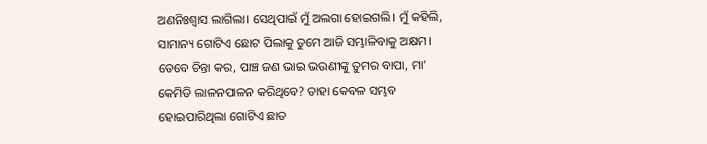ଅଣନିଃଶ୍ୱାସ ଲାଗିଲା। ସେଥିପାଇଁ ମୁଁ ଅଲଗା ହୋଇଗଲି। ମୁଁ କହିଲି, ସାମାନ୍ୟ ଗୋଟିଏ ଛୋଟ ପିଲାକୁ ତୁମେ ଆଜି ସମ୍ଭାଳିବାକୁ ଅକ୍ଷମ। ତେବେ ଚିନ୍ତା କର, ପାଞ୍ଚ ଜଣ ଭାଇ ଭଉଣୀଙ୍କୁ ତୁମର ବାପା, ମା’ କେମିତି ଲାଳନପାଳନ କରିଥିବେ? ତାହା କେବଳ ସମ୍ଭବ ହୋଇପାରିଥିଲା ଗୋଟିଏ ଛାତ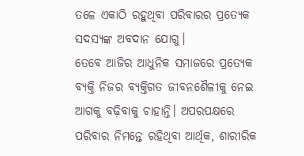ତଳେ ଏକାଠି ରହୁଥିବା ପରିବାରର ପ୍ରତ୍ୟେକ ସଦସ୍ୟଙ୍କ ଅବଦାନ ଯୋଗୁ।
ତେବେ ଆଜିର ଆଧୁନିକ ସମାଜରେ ପ୍ରତ୍ୟେକ ବ୍ୟକ୍ତି ନିଜର ବ୍ୟକ୍ତିଗତ ଜୀବନଶୈଳୀକୁ ନେଇ ଆଗକୁ ବଢ଼ିବାକୁ ଚାହାନ୍ତି। ଅପରପକ୍ଷରେ ପରିବାର ନିମନ୍ତେ ରହିଥିବା ଆର୍ଥିକ, ଶାରୀରିକ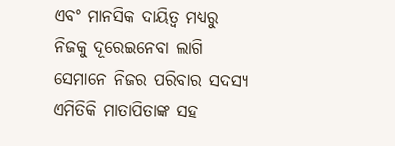ଏବଂ ମାନସିକ ଦାୟିତ୍ୱ ମଧ୍ୟରୁ ନିଜକୁ ଦୂରେଇନେବା ଲାଗି ସେମାନେ ନିଜର ପରିବାର ସଦସ୍ୟ ଏମିତିକି ମାତାପିତାଙ୍କ ସହ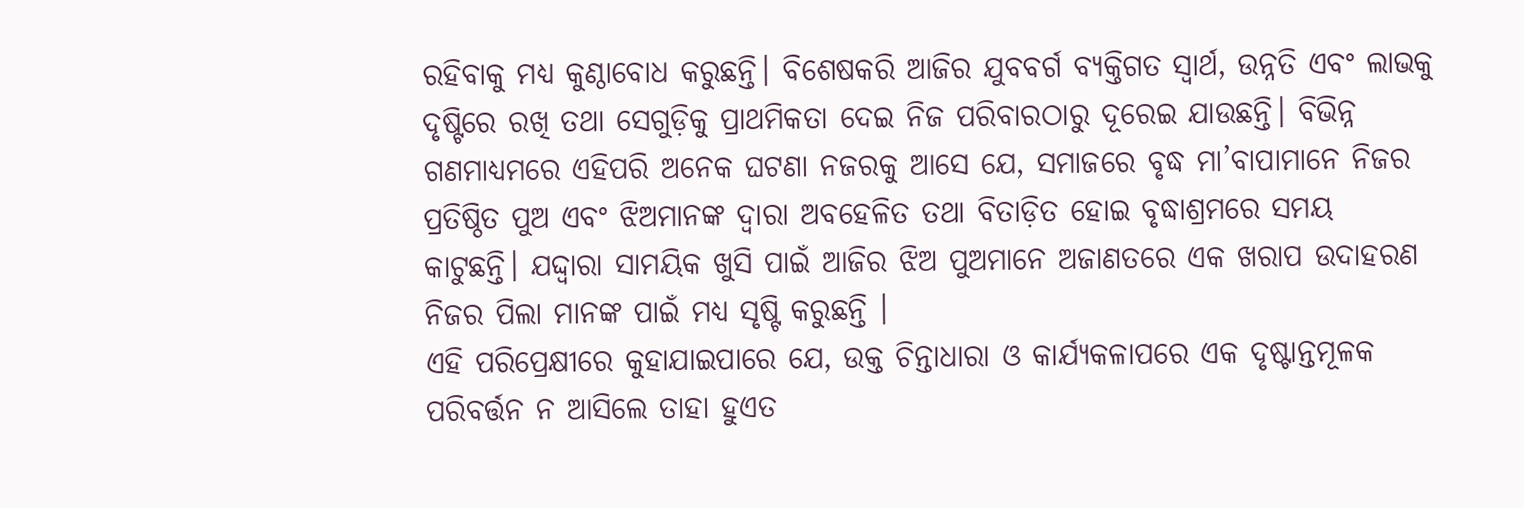ରହିବାକୁ ମଧ୍ୟ କୁଣ୍ଠାବୋଧ କରୁଛନ୍ତି। ବିଶେଷକରି ଆଜିର ଯୁବବର୍ଗ ବ୍ୟକ୍ତିଗତ ସ୍ବାର୍ଥ, ଉନ୍ନତି ଏବଂ ଲାଭକୁ ଦୃଷ୍ଟିରେ ରଖି ତଥା ସେଗୁଡ଼ିକୁ ପ୍ରାଥମିକତା ଦେଇ ନିଜ ପରିବାରଠାରୁ ଦୂରେଇ ଯାଉଛନ୍ତି। ବିଭିନ୍ନ ଗଣମାଧ୍ୟମରେ ଏହିପରି ଅନେକ ଘଟଣା ନଜରକୁ ଆସେ ଯେ, ସମାଜରେ ବୃଦ୍ଧ ମା’ବାପାମାନେ ନିଜର ପ୍ରତିଷ୍ଠିତ ପୁଅ ଏବଂ ଝିଅମାନଙ୍କ ଦ୍ୱାରା ଅବହେଳିତ ତଥା ବିତାଡ଼ିତ ହୋଇ ବୃଦ୍ଧାଶ୍ରମରେ ସମୟ କାଟୁଛନ୍ତି। ଯଦ୍ଦ୍ବାରା ସାମୟିକ ଖୁସି ପାଇଁ ଆଜିର ଝିଅ ପୁଅମାନେ ଅଜାଣତରେ ଏକ ଖରାପ ଉଦାହରଣ ନିଜର ପିଲା ମାନଙ୍କ ପାଇଁ ମଧ୍ୟ ସୃଷ୍ଟି କରୁଛନ୍ତି ।
ଏହି ପରିପ୍ରେକ୍ଷୀରେ କୁହାଯାଇପାରେ ଯେ, ଉକ୍ତ ଚିନ୍ତାଧାରା ଓ କାର୍ଯ୍ୟକଳାପରେ ଏକ ଦୃଷ୍ଟାନ୍ତମୂଳକ ପରିବର୍ତ୍ତନ ନ ଆସିଲେ ତାହା ହୁଏତ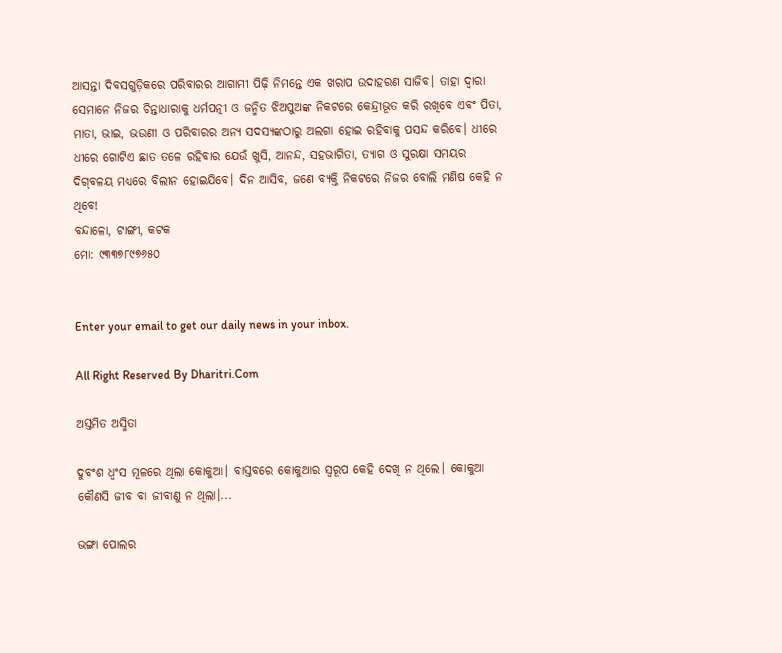ଆସନ୍ତା ଦିବସଗୁଡ଼ିକରେ ପରିବାରର ଆଗାମୀ ପିଢ଼ି ନିମନ୍ତେ ଏକ ଖରାପ ଉଦାହରଣ ସାଜିବ। ତାହା ଦ୍ୱାରା ସେମାନେ ନିଜର ଚିନ୍ତାଧାରାକୁ ଧର୍ମପତ୍ନୀ ଓ ଜନ୍ମିତ ଝିଅପୁଅଙ୍କ ନିକଟରେ କେନ୍ଦ୍ରୀଭୂତ କରି ରଖିବେ ଏବଂ ପିତା, ମାତା, ଭାଇ, ଭଉଣୀ ଓ ପରିବାରର ଅନ୍ୟ ସଦସ୍ୟଙ୍କଠାରୁ ଅଲଗା ହୋଇ ରହିବାକୁ ପସନ୍ଦ କରିବେ। ଧୀରେ ଧୀରେ ଗୋଟିଏ ଛାତ ତଳେ ରହିବାର ଯେଉଁ ଖୁସି, ଆନନ୍ଦ, ସହଭାଗିତା, ତ୍ୟାଗ ଓ ସୁରକ୍ଷା ସମୟର ଦିଗ୍‌ବଳୟ ମଧ୍ୟରେ ବିଲୀନ ହୋଇଯିବେ। ଦିନ ଆସିବ, ଜଣେ ବ୍ୟକ୍ତି ନିକଟରେ ନିଜର ବୋଲି ମଣିଷ କେହି ନ ଥିବେ!
ବନ୍ଦାଳୋ, ଟାଙ୍ଗୀ, କଟକ
ମୋ: ୯୩୩୭୮୯୭୬୫୦


Enter your email to get our daily news in your inbox.

All Right Reserved By Dharitri.Com

ଅସ୍ତମିତ ଅସ୍ମିତା

ଦୁବଂଶ ଧ୍ବଂସ ମୂଳରେ ଥିଲା କୋକୁଆ। ବାସ୍ତବରେ କୋକୁଆର ସ୍ବରୂପ କେହି ଦେଖି ନ ଥିଲେ। କୋକୁଆ କୌଣସି ଜୀବ ବା ଜୀବାଣୁ ନ ଥିଲା।...

ଭଙ୍ଗା ପୋଲର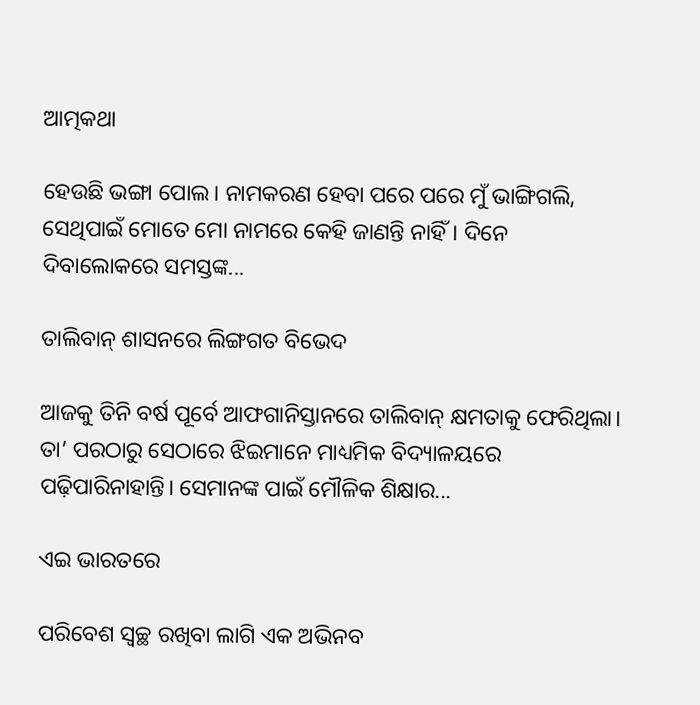ଆତ୍ମକଥା

ହେଉଛି ଭଙ୍ଗା ପୋଲ। ନାମକରଣ ହେବା ପରେ ପରେ ମୁଁ ଭାଙ୍ଗିଗଲି, ସେଥିପାଇଁ ମୋତେ ମୋ ନାମରେ କେହି ଜାଣନ୍ତି ନାହିଁ। ଦିନେ ଦିବାଲୋକରେ ସମସ୍ତଙ୍କ...

ତାଲିବାନ୍‌ ଶାସନରେ ଲିଙ୍ଗଗତ ବିଭେଦ

ଆଜକୁ ତିନି ବର୍ଷ ପୂର୍ବେ ଆଫଗାନିସ୍ତାନରେ ତାଲିବାନ୍‌ କ୍ଷମତାକୁ ଫେରିଥିଲା। ତା’ ପରଠାରୁ ସେଠାରେ ଝିଇମାନେ ମାଧ୍ୟମିକ ବିଦ୍ୟାଳୟରେ ପଢ଼ିପାରିନାହାନ୍ତି। ସେମାନଙ୍କ ପାଇଁ ମୌଳିକ ଶିକ୍ଷାର...

ଏଇ ଭାରତରେ

ପରିବେଶ ସ୍ବଚ୍ଛ ରଖିବା ଲାଗି ଏକ ଅଭିନବ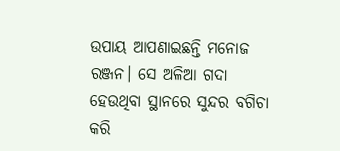ଉପାୟ ଆପଣାଇଛନ୍ତି ମନୋଜ ରଞ୍ଜନ। ସେ ଅଳିଆ ଗଦା ହେଉଥିବା ସ୍ଥାନରେ ସୁନ୍ଦର ବଗିଚା କରି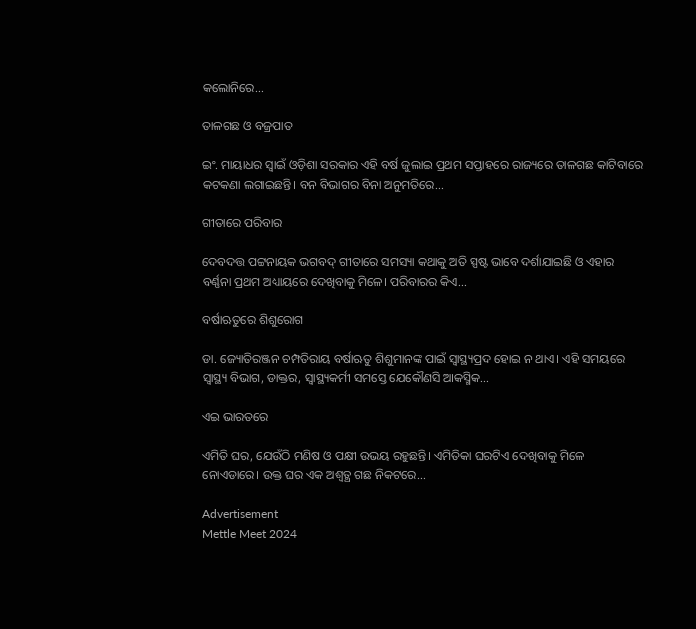କଲୋନିରେ...

ତାଳଗଛ ଓ ବଜ୍ରପାତ

ଇଂ. ମାୟାଧର ସ୍ବାଇଁ ଓଡ଼ିଶା ସରକାର ଏହି ବର୍ଷ ଜୁଲାଇ ପ୍ରଥମ ସପ୍ତାହରେ ରାଜ୍ୟରେ ତାଳଗଛ କାଟିବାରେ କଟକଣା ଲଗାଇଛନ୍ତି। ବନ ବିଭାଗର ବିନା ଅନୁମତିରେ...

ଗୀତାରେ ପରିବାର

ଦେବଦତ୍ତ ପଟ୍ଟନାୟକ ଭଗବଦ୍‌ ଗୀତାରେ ସମସ୍ୟା କଥାକୁ ଅତି ସ୍ପଷ୍ଟ ଭାବେ ଦର୍ଶାଯାଇଛି ଓ ଏହାର ବର୍ଣ୍ଣନା ପ୍ରଥମ ଅଧ୍ୟାୟରେ ଦେଖିବାକୁ ମିଳେ। ପରିବାରର କିଏ...

ବର୍ଷାଋତୁରେ ଶିଶୁରୋଗ

ଡା. ଜ୍ୟୋତିରଞ୍ଜନ ଚମ୍ପତିରାୟ ବର୍ଷାଋତୁ ଶିଶୁମାନଙ୍କ ପାଇଁ ସ୍ବାସ୍ଥ୍ୟପ୍ରଦ ହୋଇ ନ ଥାଏ। ଏହି ସମୟରେ ସ୍ବାସ୍ଥ୍ୟ ବିଭାଗ, ଡାକ୍ତର, ସ୍ବାସ୍ଥ୍ୟକର୍ମୀ ସମସ୍ତେ ଯେକୌଣସି ଆକସ୍ମିକ...

ଏଇ ଭାରତରେ

ଏମିତି ଘର, ଯେଉଁଠି ମଣିଷ ଓ ପକ୍ଷୀ ଉଭୟ ରହୁଛନ୍ତି। ଏମିତିକା ଘରଟିଏ ଦେଖିବାକୁ ମିଳେ ନୋଏଡାରେ। ଉକ୍ତ ଘର ଏକ ଅଶ୍ୱତ୍ଥ ଗଛ ନିକଟରେ...

Advertisement
Mettle Meet 2024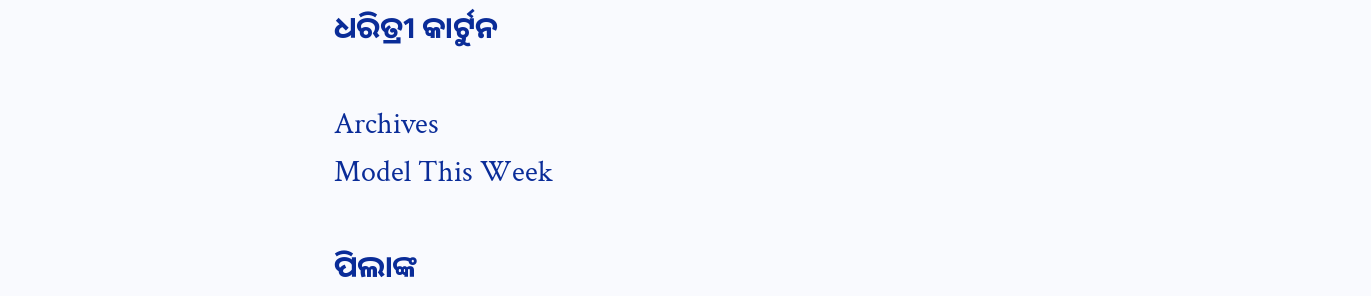ଧରିତ୍ରୀ କାର୍ଟୁନ

Archives
Model This Week

ପିଲାଙ୍କ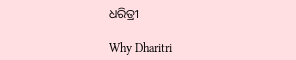ଧରିତ୍ରୀ

Why Dharitri